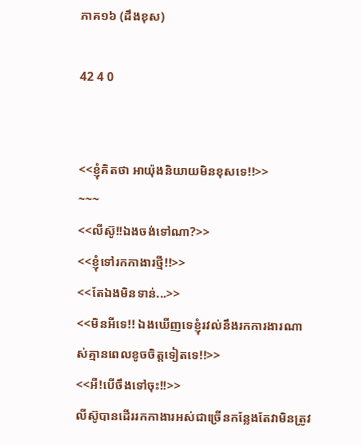ភាគ១៦ (ដឹងខុស)

42 4 0


<<ខ្ញុំគិតថា អាយ៉ុងនិយាយមិនខុសទេ!!>>
~~~
<<លីស៊ូ!!ឯងចង់ទៅណា?>>
<<ខ្ញុំទៅរកកាងារថ្មី!!>>
<<តែឯងមិនទាន់...>>
<<មិនអីទេ!! ឯងឃើញទេខ្ញុំរវល់នឹងរកការងារណាស់គ្មានពេលខូចចិត្តទៀតទេ!!>>
<<អឺ!បើចឹងទៅចុះ!!>>
លីស៊ូបានដើររកកាងារអស់ជាច្រើនកន្លែងតែវាមិនត្រូវ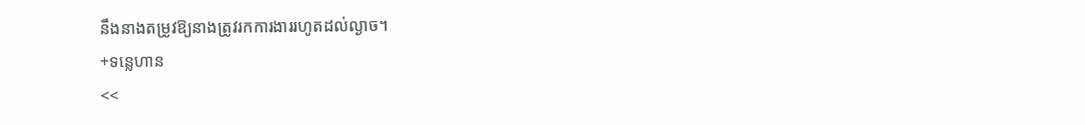នឹងនាងតម្រូវឱ្យនាងត្រូវរកការងាររហូតដល់ល្ងាច។
+ទន្លេហាន
<<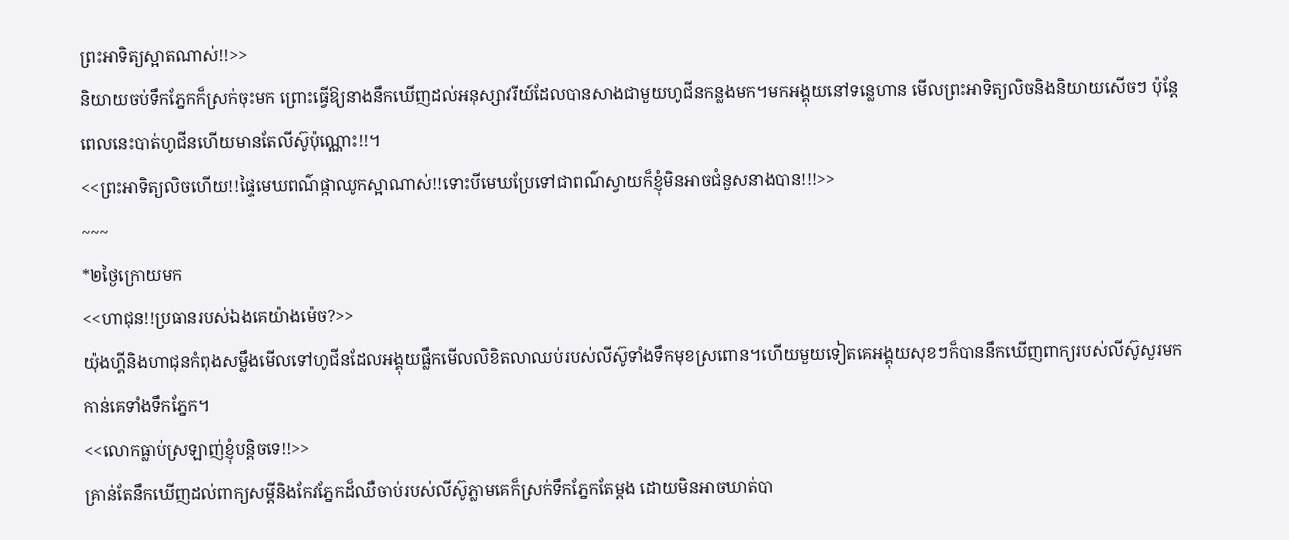ព្រះអាទិត្យស្អាតណាស់!!>>
និយាយចប់ទឹកភ្នែកក៏ស្រក់ចុះមក ព្រោះធ្វើឱ្យនាងនឹកឃើញដល់អនុស្សាវរីយ៍ដែលបានសាងជាមួយហូជីនកន្លងមក។មកអង្គុយនៅទន្លេហាន មើលព្រះអាទិត្យលិចនិងនិយាយសើចៗ ប៉ុន្តែពេលនេះបាត់ហូជីនហើយមានតែលីស៊ូប៉ុណ្ណោះ!!។
<<ព្រះអាទិត្យលិចហើយ!!ផ្ទៃមេឃពណ៌ផ្កាឈូកស្អាណាស់!!ទោះបីមេឃប្រែទៅជាពណ៌ស្វាយក៏ខ្ញុំមិនអាចជំនួសនាងបាន!!!>>
~~~
*២ថ្ងៃក្រោយមក
<<ហាជុន!!ប្រធានរបស់ឯងគេយ៉ាងម៉េច?>>
យ៉ុងហ្គីនិងហាជុនកំពុងសម្លឹងមើលទៅហូជីនដែលអង្គុយផ្លឹកមើលលិខិតលាឈប់របស់លីស៊ូទាំងទឹកមុខស្រពោន។ហើយមួយទៀតគេអង្គុយសុខៗក៏បាននឹកឃើញពាក្យរបស់លីស៊ូសួរមកកាន់គេទាំងទឹកភ្នែក។
<<លោកធ្លាប់ស្រឡាញ់ខ្ញុំបន្តិចទេ!!>>
គ្រាន់តែនឹកឃើញដល់ពាក្យសម្ដីនិងកែវភ្នែកដ៏ឈឺចាប់របស់លីស៊ូភ្លាមគេក៏ស្រក់ទឹកភ្នែកតែម្ដង ដោយមិនអាចឃាត់បា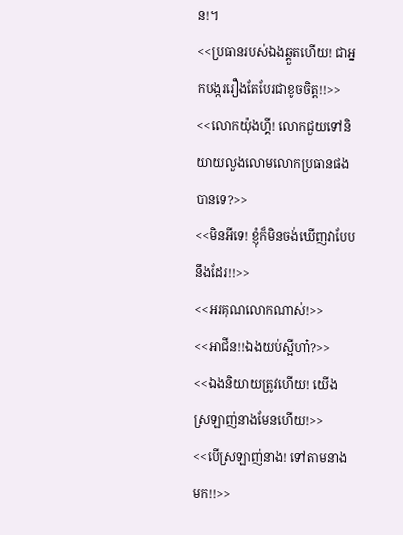ន!។
<<ប្រធានរបស់ឯងឆ្គួតហើយ! ជាអ្នកបង្កររឿងតែបែរជាខូចចិត្ត!!>>
<<លោកយ៉ុងហ្គី! លោកជួយទៅនិយាយលួងលោមលោកប្រធានផងបានទេ?>>
<<មិនអីទេ! ខ្ញុំក៏មិនចង់ឃើញវាបែបនឹងដែរ!!>>
<<អរគុណលោកណាស់!>>
<<អាជីន!!ឯងយប់ស្អីហា៎?>>
<<ឯងនិយាយត្រូវហើយ! យើងស្រឡាញ់នាងមែនហើយ!>>
<<បើស្រឡាញ់នាង! ទៅតាមនាងមក!!>>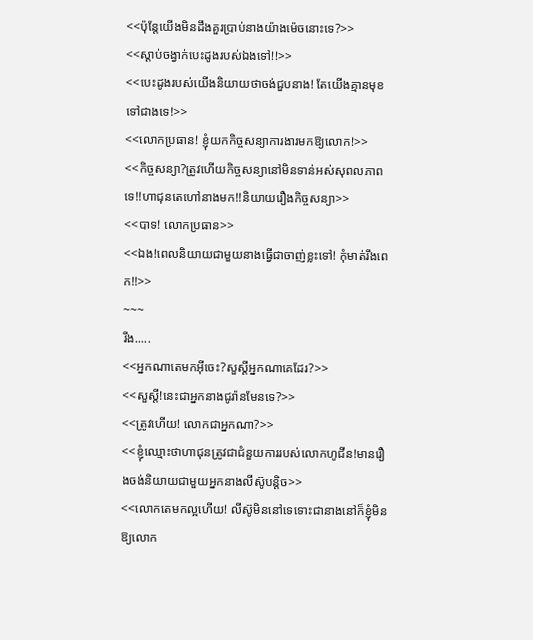<<ប៉ុន្តែយើងមិនដឹងគួរប្រាប់នាងយ៉ាងម៉េចនោះទេ?>>
<<ស្ដាប់ចង្វាក់បេះដូងរបស់ឯងទៅ!!>>
<<បេះដូងរបស់យើងនិយាយថាចង់ជួបនាង! តែយើងគ្មានមុខទៅជាងទេ!>>
<<លោកប្រធាន! ខ្ញុំយកកិច្ចសន្យាការងារមកឱ្យលោក!>>
<<កិច្ចសន្យា?ត្រូវហើយកិច្ចសន្យានៅមិនទាន់អស់សុពលភាពទេ!!ហាជុនតេហៅនាងមក!!និយាយរឿងកិច្ចសន្យា>>
<<បាទ! លោកប្រធាន>>
<<ឯង!ពេលនិយាយជាមួយនាងធ្វើជាចាញ់ខ្លះទៅ! កុំមាត់រឹងពេក!!>>
~~~
រីង.....
<<អ្នកណាតេមកអ៊ីចេះ?សួស្ដីអ្នកណាគេដែរ?>>
<<សួស្ដី!នេះជាអ្នកនាងជូរ៉ានមែនទេ?>>
<<ត្រូវហើយ! លោកជាអ្នកណា?>>
<<ខ្ញុំឈ្មោះថាហាជុនត្រូវជាជំនួយការរបស់លោកហូជីន!មានរឿងចង់និយាយជាមួយអ្នកនាងលីស៊ូបន្តិច>>
<<លោកតេមកល្អហើយ! លីស៊ូមិននៅទេទោះជានាងនៅក៏ខ្ញុំមិនឱ្យលោក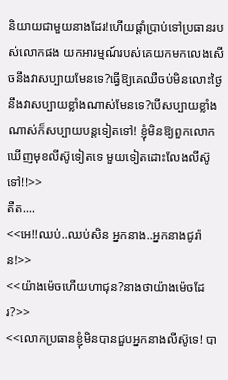និយាយជាមួយនាងដែរ!ហើយផ្ដាំប្រាប់ទៅប្រធានរបស់លោកផង យកអារម្មណ៍របស់គេយកមកលេងសើចនឹងវាសប្បាយមែនទេ?ធ្វើឱ្យគេឈឺចប់មិនលោះថ្ងៃនឹងវាសប្បាយខ្លាំងណាស់មែនទេ?បើសប្បាយខ្លាំងណាស់ក៏សប្បាយបន្តទៀតទៅ! ខ្ញុំមិនឱ្យពួកលោកឃើញមុខលីស៊ូទៀតទេ មួយទៀតដោះលែងលីស៊ូទៅ!!>>
តឺត....
<<អេ!!ឈប់..ឈប់សិន អ្នកនាង..អ្នកនាងជូរ៉ាន!>>
<<យ៉ាងម៉េចហើយហាជុន?នាងថាយ៉ាងម៉េចដែរ?>>
<<លោកប្រធានខ្ញុំមិនបានជួបអ្នកនាងលីស៊ូទេ! បា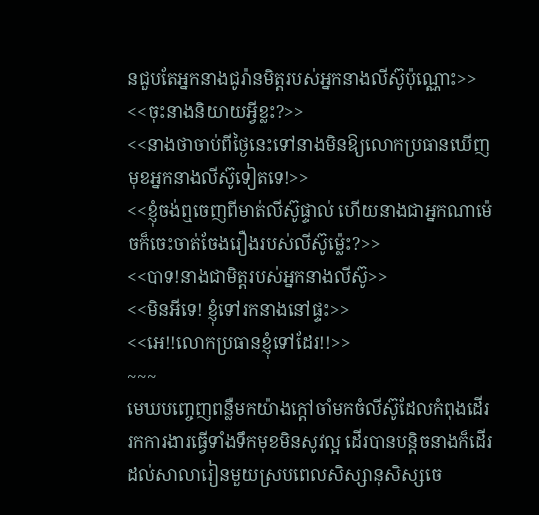នជួបតែអ្នកនាងជូរ៉ានមិត្តរបស់អ្នកនាងលីស៊ូប៉ុណ្ណោះ>>
<<ចុះនាងនិយាយអ្វីខ្លះ?>>
<<នាងថាចាប់ពីថ្ងៃនេះទៅនាងមិនឱ្យលោកប្រធានឃើញមុខអ្នកនាងលីស៊ូទៀតទេ!>>
<<ខ្ញុំចង់ឮចេញពីមាត់លីស៊ូផ្ទាល់ ហើយនាងជាអ្នកណាម៉េចក៏ចេះចាត់ចែងរឿងរបស់លីស៊ូម្ល៉េះ?>>
<<បាទ!នាងជាមិត្តរបស់អ្នកនាងលីស៊ូ>>
<<មិនអីទេ! ខ្ញុំទៅរកនាងនៅផ្ទះ>>
<<អេ!!លោកប្រធានខ្ញុំទៅដែរ!!>>
~~~
មេឃបញ្ចេញពន្លឺមកយ៉ាងក្ដៅចាំមកចំលីស៊ូដែលកំពុងដើររកការងារធ្វើទាំងទឹកមុខមិនសូវល្អ ដើរបានបន្តិចនាងក៏ដើរដល់សាលារៀនមួយស្របពេលសិស្សានុសិស្សចេ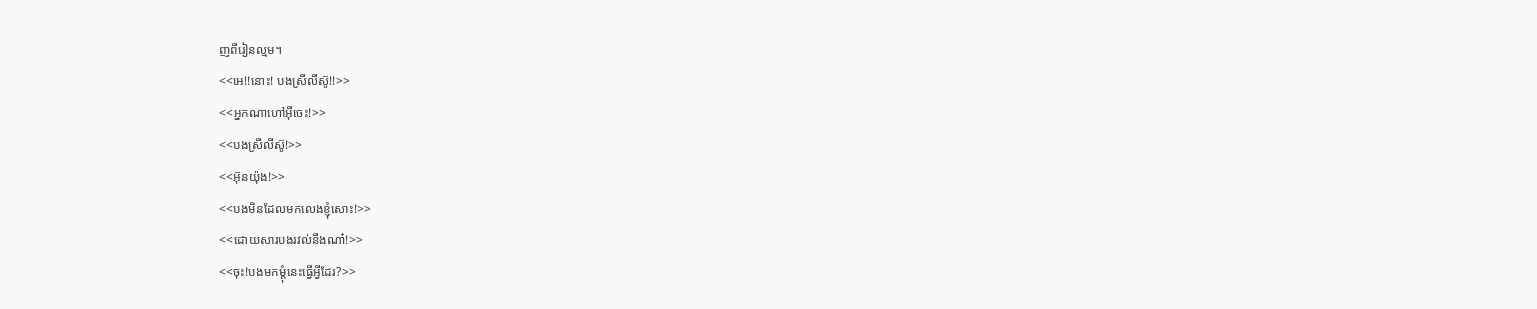ញពីរៀនល្មម។
<<អេ!!នោះ! បងស្រីលីស៊ូ!!>>
<<អ្នកណាហៅអ៊ីចេះ!>>
<<បងស្រីលីស៊ូ!>>
<<អ៊ុនយ៉ុង!>>
<<បងមិនដែលមកលេងខ្ញុំសោះ!>>
<<ដោយសារបងរវល់នឹងណា៎!>>
<<ចុះ!បងមកម្ដុំនេះធ្វើអី្វដែរ?>>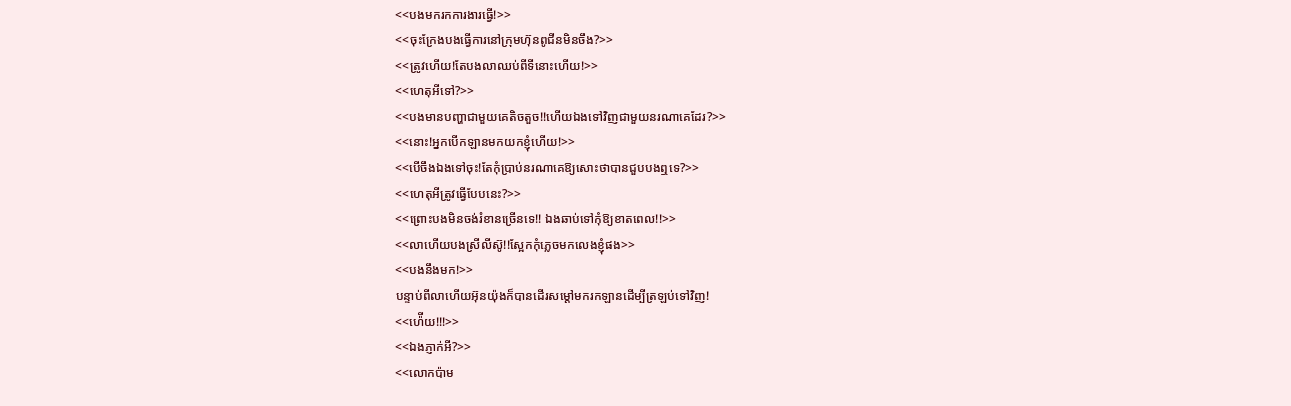<<បងមករកការងារធ្វើ!>>
<<ចុះក្រែងបងធ្វើការនៅក្រុមហ៊ុនពូជីនមិនចឹង?>>
<<ត្រូវហើយ!តែបងលាឈប់ពីទីនោះហើយ!>>
<<ហេតុអីទៅ?>>
<<បងមានបញ្ហាជាមួយគេតិចតួច!!ហើយឯងទៅវិញជាមួយនរណាគេដែរ?>>
<<នោះ!អ្នកបើកឡានមកយកខ្ញុំហើយ!>>
<<បើចឹងឯងទៅចុះ!តែកុំប្រាប់នរណាគេឱ្យសោះថាបានជួបបងឮទេ?>>
<<ហេតុអីត្រូវធ្វើបែបនេះ?>>
<<ព្រោះបងមិនចង់រំខានច្រើនទេ!! ឯងឆាប់ទៅកុំឱ្យខាតពេល!!>>
<<លាហើយបងស្រីលីស៊ូ!!ស្អែកកុំភ្លេចមកលេងខ្ញុំផង>>
<<បងនឹងមក!>>
បន្ទាប់ពីលាហើយអ៊ុនយ៉ុងក៏បានដើរសម្ដៅមករកឡានដើម្បីត្រឡប់ទៅវិញ!
<<ហ៉ើយ!!!>>
<<ឯងភ្ញាក់អី?>>
<<លោកប៉ាម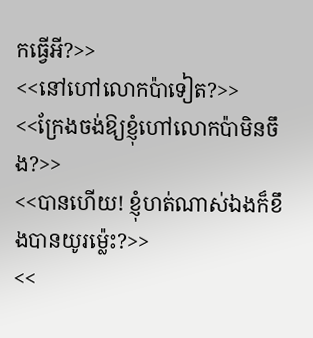កធ្វើអី?>>
<<នៅហៅលោកប៉ាទៀត?>>
<<ក្រែងចង់ឱ្យខ្ញុំហៅលោកប៉ាមិនចឹង?>>
<<បានហើយ! ខ្ញុំហត់ណាស់ឯងក៏ខឹងបានយូរម្ល៉េះ?>>
<<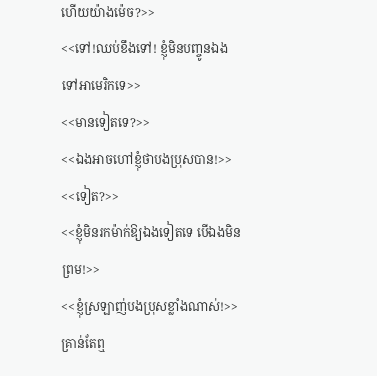ហើយយ៉ាងម៉េច?>>
<<ទៅ!ឈប់ខឹងទៅ! ខ្ញុំមិនបញ្ចូនឯងទៅអាមេរិកទេ>>
<<មានទៀតទេ?>>
<<ឯងអាចហៅខ្ញុំថាបងប្រុសបាន!>>
<<ទៀត?>>
<<ខ្ញុំមិនរកម៉ាក់ឱ្យឯងទៀតទេ បើឯងមិនព្រម!>>
<<ខ្ញុំស្រឡាញ់បងប្រុសខ្លាំងណាស់!>>
គ្រាន់តែឮ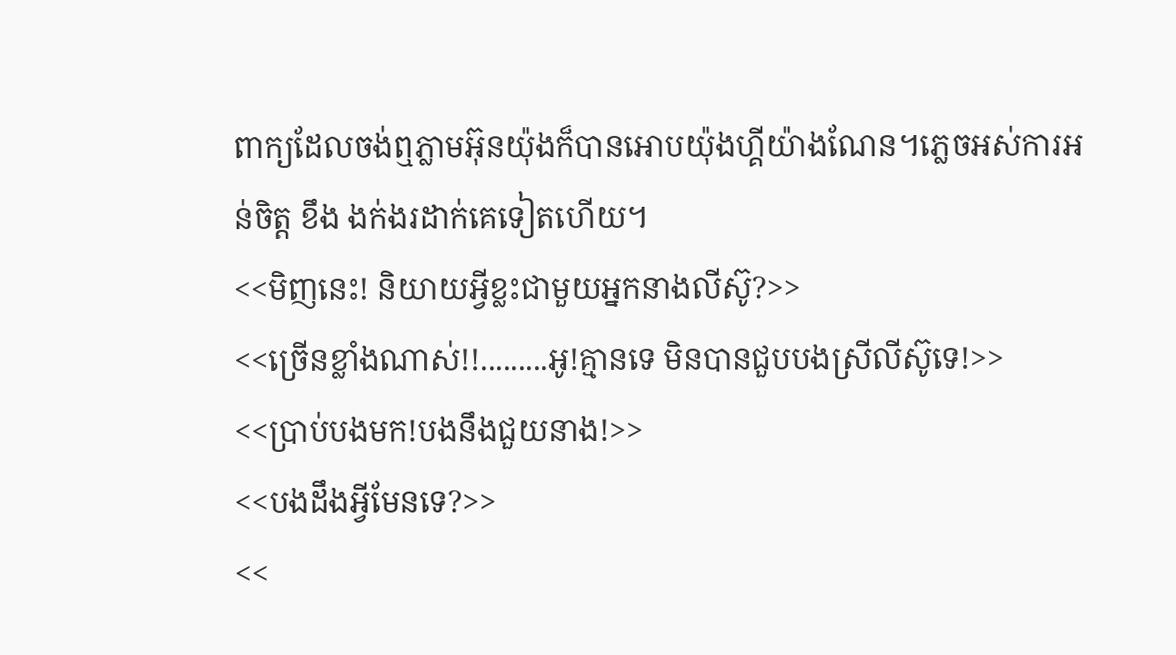ពាក្យដែលចង់ឮភ្លាមអ៊ុនយ៉ុងក៏បានអោបយ៉ុងហ្គីយ៉ាងណែន។ភ្លេចអស់ការអន់ចិត្ត ខឹង ងក់ងរដាក់គេទៀតហើយ។
<<មិញនេះ! និយាយអ្វីខ្លះជាមួយអ្នកនាងលីស៊ូ?>>
<<ច្រើនខ្លាំងណាស់!!.........អូ!គ្មានទេ មិនបានជួបបងស្រីលីស៊ូទេ!>>
<<ប្រាប់បងមក!បងនឹងជួយនាង!>>
<<បងដឹងអ្វីមែនទេ?>>
<<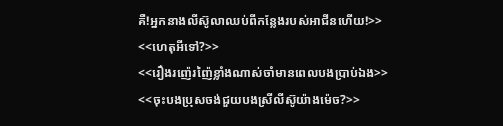គឺ!អ្នកនាងលីស៊ូលាឈប់ពីកន្លែងរបស់អាជីនហើយ!>>
<<ហេតុអីទៅ?>>
<<រឿងរញ៉េរញ៉ៃខ្លាំងណាស់ចាំមានពេលបងប្រាប់ឯង>>
<<ចុះបងប្រុសចង់ជួយបងស្រីលីស៊ូយ៉ាងម៉េច?>>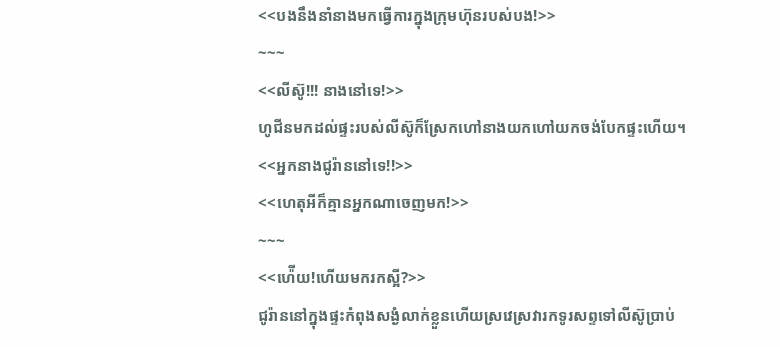<<បងនឹងនាំនាងមកធ្វើការក្នុងក្រុមហ៊ុនរបស់បង!>>
~~~
<<លីស៊ូ!!! នាងនៅទេ!>>
ហូជីនមកដល់ផ្ទះរបស់លីស៊ូក៏ស្រែកហៅនាងយកហៅយកចង់បែកផ្ទះហើយ។
<<អ្នកនាងជូរ៉ាននៅទេ!!>>
<<ហេតុអីក៏គ្មានអ្នកណាចេញមក!>>
~~~
<<ហ៉ើយ!ហើយមករកស្អី?>>
ជូរ៉ាននៅក្នុងផ្ទះកំពុងសង្ងំលាក់ខ្លួនហើយស្រវេស្រវារកទូរសព្ទទៅលីស៊ូប្រាប់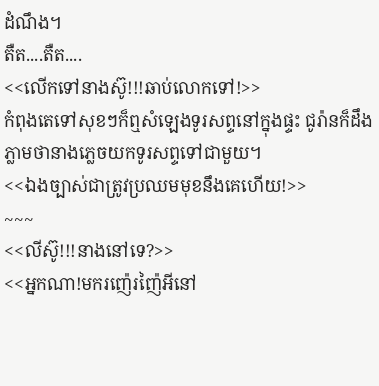ដំណឹង។
តឺត....តឺត....
<<លើកទៅនាងស៊ូ!!!ឆាប់លោកទៅ!>>
កំពុងតេទៅសុខៗក៏ឮសំឡេងទូរសព្ទនៅក្នុងផ្ទះ ជូរ៉ានក៏ដឹងភ្លាមថានាងភ្លេចយកទូរសព្ទទៅជាមួយ។
<<ឯងច្បាស់ជាត្រូវប្រឈមមុខនឹងគេហើយ!>>
~~~
<<លីស៊ូ!!!នាងនៅទេ?>>
<<អ្នកណា!មករញ៉េរញ៉ៃអីនៅ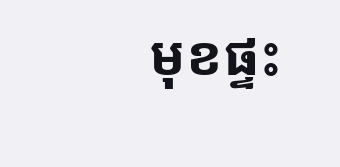មុខផ្ទះ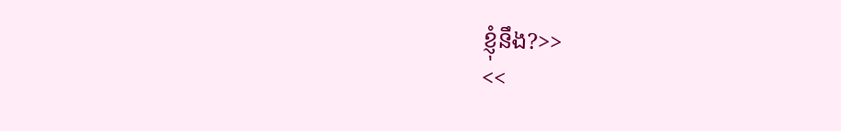ខ្ញុំនឹង?>>
<<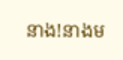នាង!នាងម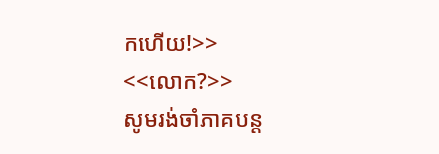កហើយ!>>
<<លោក?>>
សូមរង់ចាំភាគបន្ត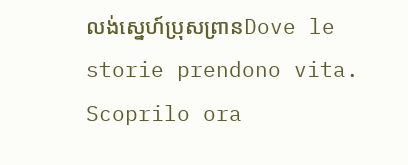លង់ស្នេហ៍ប្រុសព្រានDove le storie prendono vita. Scoprilo ora